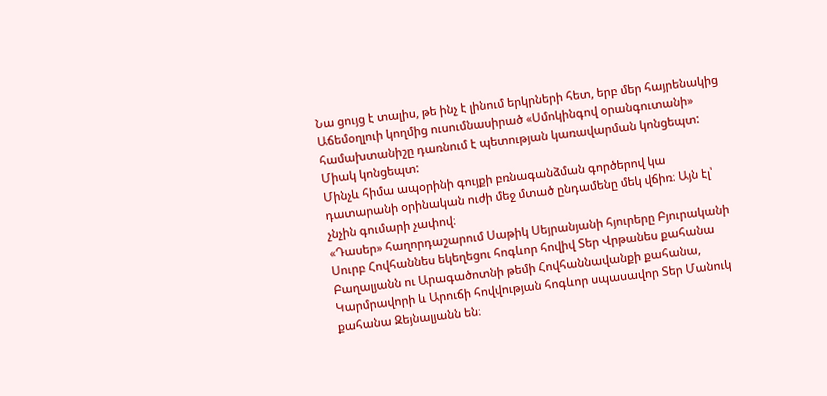Նա ցույց է տալիս, թե ինչ է լինում երկրների հետ, երբ մեր հայրենակից Աճեմօղլուի կողմից ուսումնասիրած «Սմոկինգով օրանգուտանի» համախտանիշը դառնում է պետության կառավարման կոնցեպտ: Միակ կոնցեպտ:
Մինչև հիմա ապօրինի գույքի բռնագանձման գործերով կա դատարանի օրինական ուժի մեջ մտած ընդամենը մեկ վճիռ։ Այն էլ՝ չնչին գումարի չափով։
«Դասեր» հաղորդաշարում Սաթիկ Սեյրանյանի հյուրերը Բյուրականի Սուրբ Հովհաննես եկեղեցու հոգևոր հովիվ Տեր Վրթանես քահանա Բաղալյանն ու Արագածոտնի թեմի Հովհաննավանքի քահանա, Կարմրավորի և Արուճի հովվության հոգևոր սպասավոր Տեր Մանուկ քահանա Զեյնալյանն են։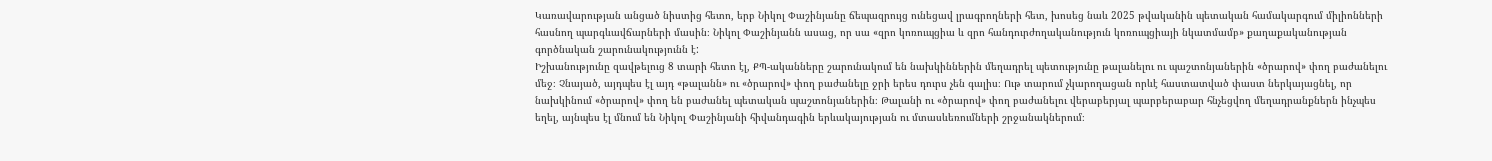Կառավարության անցած նիստից հետո, երբ Նիկոլ Փաշինյանը ճեպազրույց ունեցավ լրագրողների հետ, խոսեց նաև 2025 թվականին պետական համակարգում միլիոնների հասնող պարգևավճարների մասին։ Նիկոլ Փաշինյանն ասաց, որ սա «զրո կոռուպցիա և զրո հանդուրժողականություն կոռուպցիայի նկատմամբ» քաղաքականության գործնական շարունակությունն է:
Իշխանությունը զավթելուց 8 տարի հետո էլ, ՔՊ-ականները շարունակում են նախկիններին մեղադրել պետությունը թալանելու ու պաշտոնյաներին «ծրարով» փող բաժանելու մեջ։ Չնայած, այդպես էլ այդ «թալանն» ու «ծրարով» փող բաժանելը ջրի երես դուրս չեն գալիս։ Ութ տարում չկարողացան որևէ հաստատված փաստ ներկայացնել, որ նախկինում «ծրարով» փող են բաժանել պետական պաշտոնյաներին։ Թալանի ու «ծրարով» փող բաժանելու վերաբերյալ պարբերաբար հնչեցվող մեղադրանքներն ինչպես եղել, այնպես էլ մնում են Նիկոլ Փաշինյանի հիվանդագին երևակայության ու մտասևեռումների շրջանակներում։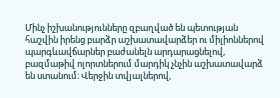Մինչ իշխանությունները զբաղված են պետության հաշվին իրենց բարձր աշխատավարձեր ու միլիոններով պարգևավճարներ բաժանելն արդարացնելով, բազմաթիվ ոլորտներում մարդիկ չնչին աշխատավարձ են ստանում։ Վերջին տվյալներով,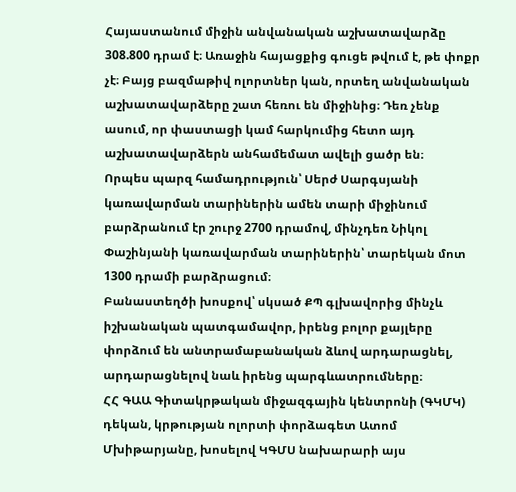Հայաստանում միջին անվանական աշխատավարձը 308.800 դրամ է։ Առաջին հայացքից գուցե թվում է, թե փոքր չէ։ Բայց բազմաթիվ ոլորտներ կան, որտեղ անվանական աշխատավարձերը շատ հեռու են միջինից։ Դեռ չենք ասում, որ փաստացի կամ հարկումից հետո այդ աշխատավարձերն անհամեմատ ավելի ցածր են։
Որպես պարզ համադրություն՝ Սերժ Սարգսյանի կառավարման տարիներին ամեն տարի միջինում բարձրանում էր շուրջ 2700 դրամով, մինչդեռ Նիկոլ Փաշինյանի կառավարման տարիներին՝ տարեկան մոտ 1300 դրամի բարձրացում։
Բանաստեղծի խոսքով՝ սկսած ՔՊ գլխավորից մինչև իշխանական պատգամավոր, իրենց բոլոր քայլերը փորձում են անտրամաբանական ձևով արդարացնել, արդարացնելով նաև իրենց պարգևատրումները։
ՀՀ ԳԱԱ Գիտակրթական միջազգային կենտրոնի (ԳԿՄԿ) դեկան, կրթության ոլորտի փորձագետ Ատոմ Մխիթարյանը, խոսելով ԿԳՄՍ նախարարի այս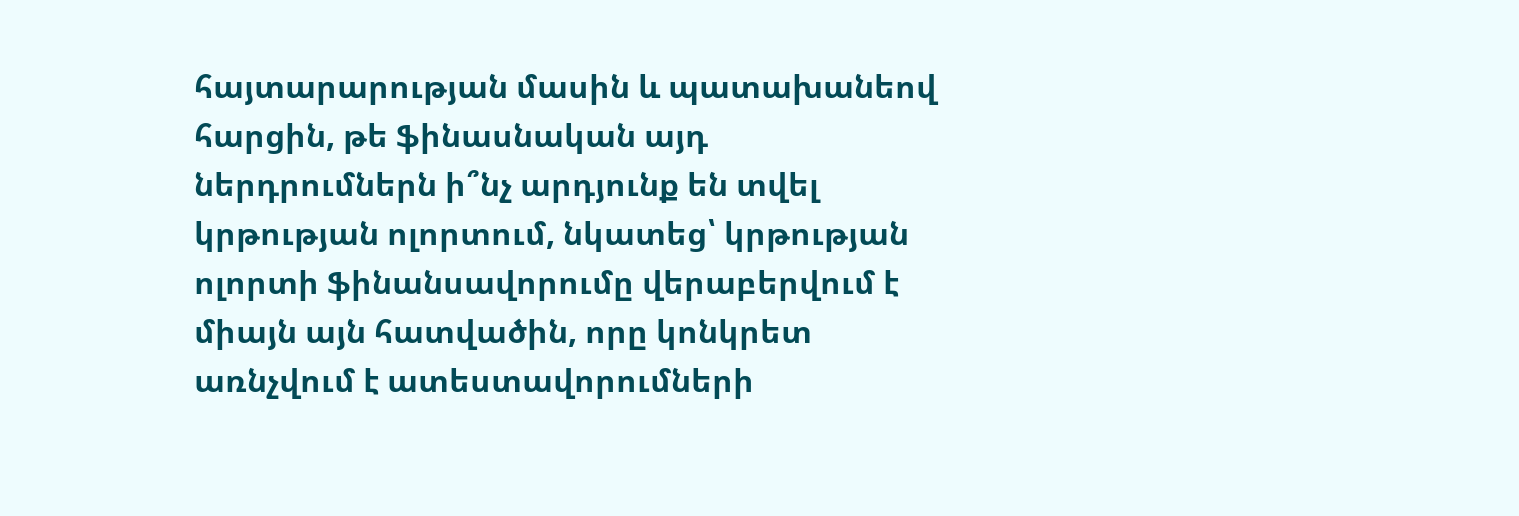հայտարարության մասին և պատախանեով հարցին, թե ֆինասնական այդ ներդրումներն ի՞նչ արդյունք են տվել կրթության ոլորտում, նկատեց՝ կրթության ոլորտի ֆինանսավորումը վերաբերվում է միայն այն հատվածին, որը կոնկրետ առնչվում է ատեստավորումների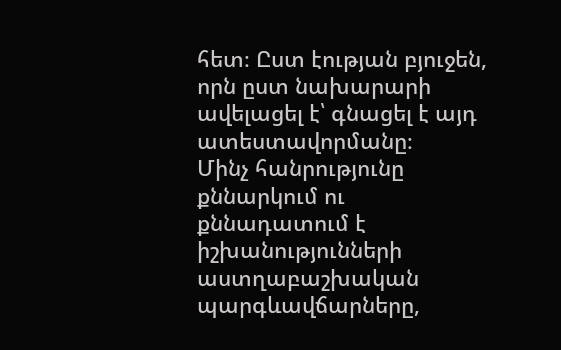հետ։ Ըստ էության բյուջեն, որն ըստ նախարարի ավելացել է՝ գնացել է այդ ատեստավորմանը։
Մինչ հանրությունը քննարկում ու քննադատում է իշխանությունների աստղաբաշխական պարգևավճարները,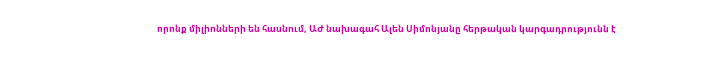որոնք միլիոնների են հասնում, ԱԺ նախագահ Ալեն Սիմոնյանը հերթական կարգադրությունն է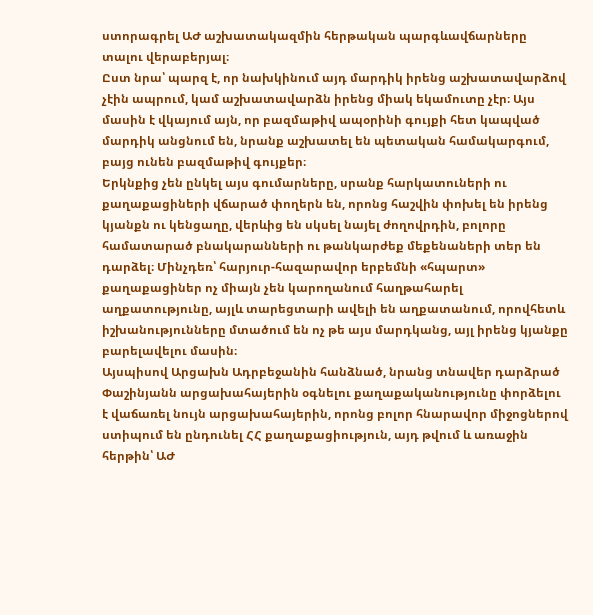ստորագրել ԱԺ աշխատակազմին հերթական պարգևավճարները տալու վերաբերյալ։
Ըստ նրա՝ պարզ է, որ նախկինում այդ մարդիկ իրենց աշխատավարձով չէին ապրում, կամ աշխատավարձն իրենց միակ եկամուտը չէր։ Այս մասին է վկայում այն, որ բազմաթիվ ապօրինի գույքի հետ կապված մարդիկ անցնում են, նրանք աշխատել են պետական համակարգում, բայց ունեն բազմաթիվ գույքեր։
Երկնքից չեն ընկել այս գումարները, սրանք հարկատուների ու քաղաքացիների վճարած փողերն են, որոնց հաշվին փոխել են իրենց կյանքն ու կենցաղը, վերևից են սկսել նայել ժողովրդին, բոլորը համատարած բնակարանների ու թանկարժեք մեքենաների տեր են դարձել։ Մինչդեռ՝ հարյուր-հազարավոր երբեմնի «հպարտ» քաղաքացիներ ոչ միայն չեն կարողանում հաղթահարել աղքատությունը, այլև տարեցտարի ավելի են աղքատանում, որովհետև իշխանությունները մտածում են ոչ թե այս մարդկանց, այլ իրենց կյանքը բարելավելու մասին։
Այսպիսով Արցախն Ադրբեջանին հանձնած, նրանց տնավեր դարձրած Փաշինյանն արցախահայերին օգնելու քաղաքականությունը փորձելու է վաճառել նույն արցախահայերին, որոնց բոլոր հնարավոր միջոցներով ստիպում են ընդունել ՀՀ քաղաքացիություն, այդ թվում և առաջին հերթին՝ ԱԺ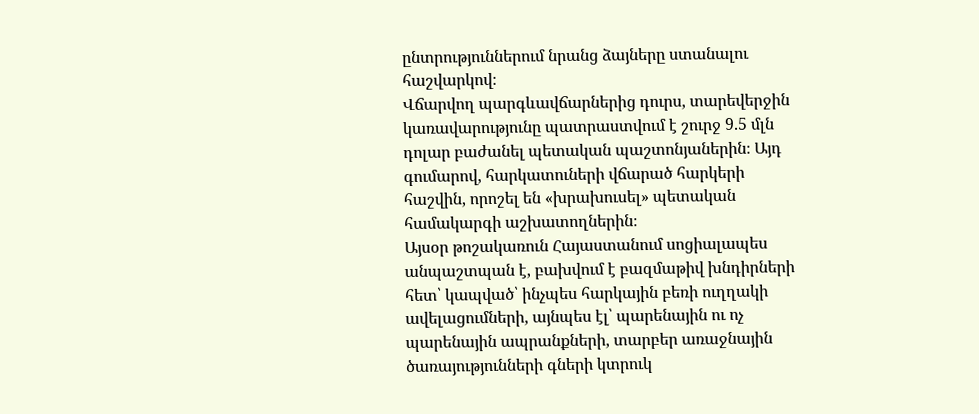ընտրություններում նրանց ձայները ստանալու հաշվարկով։
Վճարվող պարգևավճարներից դուրս, տարեվերջին կառավարությունը պատրաստվում է շուրջ 9.5 մլն դոլար բաժանել պետական պաշտոնյաներին։ Այդ գումարով, հարկատուների վճարած հարկերի հաշվին, որոշել են «խրախուսել» պետական համակարգի աշխատողներին։
Այսօր թոշակառուն Հայաստանում սոցիալապես անպաշտպան է, բախվում է բազմաթիվ խնդիրների հետ՝ կապված՝ ինչպես հարկային բեռի ուղղակի ավելացումների, այնպես էլ՝ պարենային ու ոչ պարենային ապրանքների, տարբեր առաջնային ծառայությունների գների կտրուկ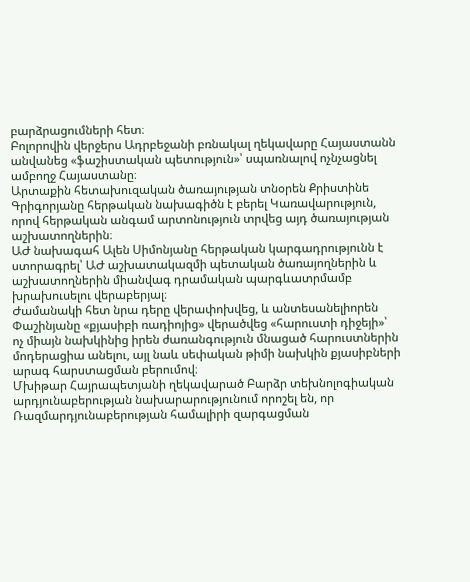բարձրացումների հետ։
Բոլորովին վերջերս Ադրբեջանի բռնակալ ղեկավարը Հայաստանն անվանեց «ֆաշիստական պետություն»՝ սպառնալով ոչնչացնել ամբողջ Հայաստանը։
Արտաքին հետախուզական ծառայության տնօրեն Քրիստինե Գրիգորյանը հերթական նախագիծն է բերել Կառավարություն, որով հերթական անգամ արտոնություն տրվեց այդ ծառայության աշխատողներին։
ԱԺ նախագահ Ալեն Սիմոնյանը հերթական կարգադրությունն է ստորագրել՝ ԱԺ աշխատակազմի պետական ծառայողներին և աշխատողներին միանվագ դրամական պարգևատրմամբ խրախուսելու վերաբերյալ։
Ժամանակի հետ նրա դերը վերափոխվեց, և անտեսանելիորեն Փաշինյանը «քյասիբի ռադիոյից» վերածվեց «հարուստի դիջեյի»՝ ոչ միայն նախկինից իրեն ժառանգություն մնացած հարուստներին մոդերացիա անելու, այլ նաև սեփական թիմի նախկին քյասիբների արագ հարստացման բերումով։
Մխիթար Հայրապետյանի ղեկավարած Բարձր տեխնոլոգիական արդյունաբերության նախարարությունում որոշել են, որ Ռազմարդյունաբերության համալիրի զարգացման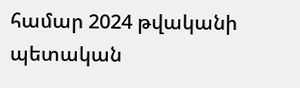համար 2024 թվականի պետական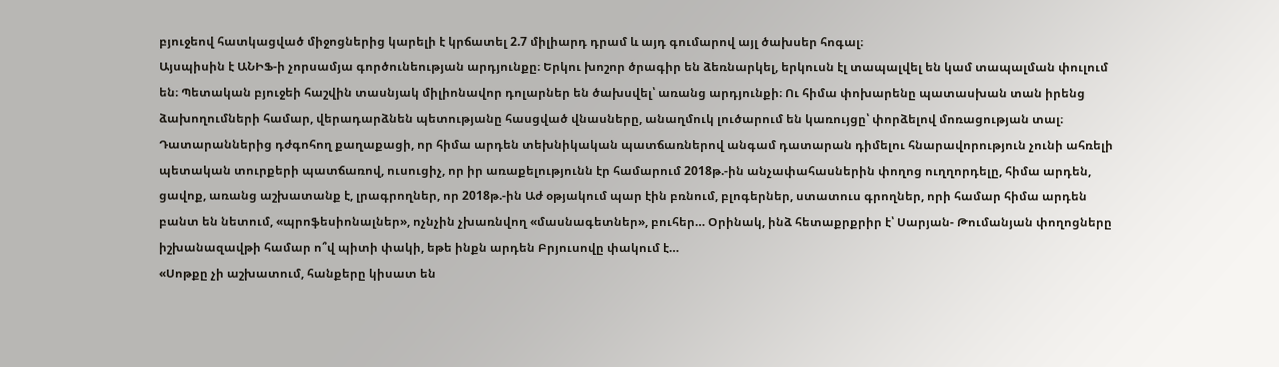բյուջեով հատկացված միջոցներից կարելի է կրճատել 2.7 միլիարդ դրամ և այդ գումարով այլ ծախսեր հոգալ։
Այսպիսին է ԱՆԻՖ-ի չորսամյա գործունեության արդյունքը։ Երկու խոշոր ծրագիր են ձեռնարկել, երկուսն էլ տապալվել են կամ տապալման փուլում են։ Պետական բյուջեի հաշվին տասնյակ միլիոնավոր դոլարներ են ծախսվել՝ առանց արդյունքի։ Ու հիմա փոխարենը պատասխան տան իրենց ձախողումների համար, վերադարձնեն պետությանը հասցված վնասները, անաղմուկ լուծարում են կառույցը՝ փորձելով մոռացության տալ։
Դատարաններից դժգոհող քաղաքացի, որ հիմա արդեն տեխնիկական պատճառներով անգամ դատարան դիմելու հնարավորություն չունի ահռելի պետական տուրքերի պատճառով, ուսուցիչ, որ իր առաքելությունն էր համարում 2018թ.-ին անչափահասներին փողոց ուղղորդելը, հիմա արդեն, ցավոք, առանց աշխատանք է, լրագրողներ, որ 2018թ.-ին Աժ օթյակում պար էին բռնում, բլոգերներ, ստատուս գրողներ, որի համար հիմա արդեն բանտ են նետում, «պրոֆեսիոնալներ», ոչնչին չխառնվող «մասնագետներ», բուհեր… Օրինակ, ինձ հետաքրքրիր է՝ Սարյան- Թումանյան փողոցները իշխանազավթի համար ո՞վ պիտի փակի, եթե ինքն արդեն Բրյուսովը փակում է…
«Սոթքը չի աշխատում, հանքերը կիսատ են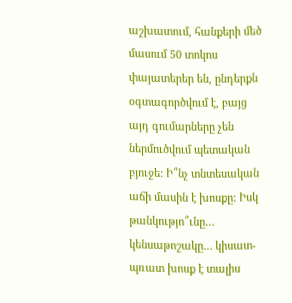աշխատում, հանքերի մեծ մասում 50 տոկոս փայատերեր են, ընդերքն օգտագործվում է, բայց այդ գումարները չեն ներմուծվում պետական բյուջե: Ի՞նչ տնտեսական աճի մասին է խոսքը: Իսկ թանկությո՞ւնը… կենսաթոշակը… կիսատ-պռատ խոսք է տալիս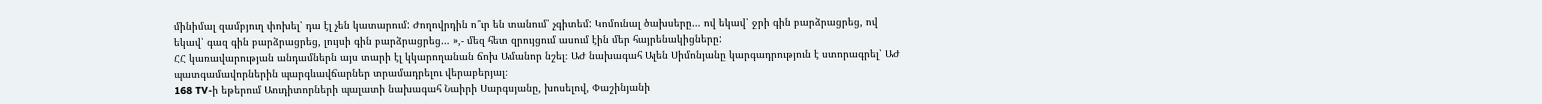մինիմալ զամբյուղ փոխել՝ դա էլ չեն կատարում: Ժողովրդին ո՞ւր են տանում՝ չգիտեմ: Կոմունալ ծախսերը… ով եկավ՝ ջրի գին բարձրացրեց, ով եկավ՝ գազ գին բարձրացրեց, լույսի գին բարձրացրեց… »,- մեզ հետ զրույցում ասում էին մեր հայրենակիցները:
ՀՀ կառավարության անդամներն այս տարի էլ կկարողանան ճոխ Ամանոր նշել։ ԱԺ նախագահ Ալեն Սիմոնյանը կարգադրություն է ստորագրել՝ ԱԺ պատգամավորներին պարգևավճարներ տրամադրելու վերաբերյալ։
168 TV-ի եթերում Աուդիտորների պալատի նախագահ Նաիրի Սարգսյանը, խոսելով, Փաշինյանի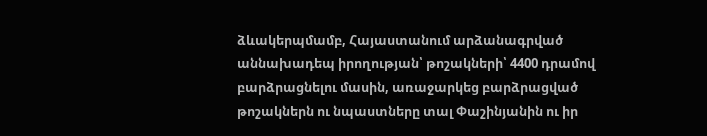ձևակերպմամբ, Հայաստանում արձանագրված աննախադեպ իրողության՝ թոշակների՝ 4400 դրամով բարձրացնելու մասին, առաջարկեց բարձրացված թոշակներն ու նպաստները տալ Փաշինյանին ու իր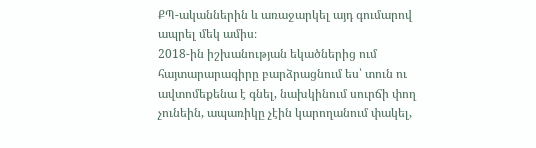ՔՊ-ականներին և առաջարկել այդ գումարով ապրել մեկ ամիս։
2018-ին իշխանության եկածներից ում հայտարարագիրը բարձրացնում ես՝ տուն ու ավտոմեքենա է գնել, նախկինում սուրճի փող չունեին, ապառիկը չէին կարողանում փակել,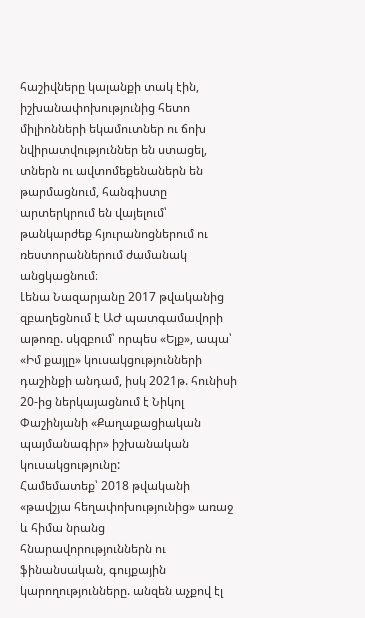հաշիվները կալանքի տակ էին, իշխանափոխությունից հետո միլիոնների եկամուտներ ու ճոխ նվիրատվություններ են ստացել, տներն ու ավտոմեքենաներն են թարմացնում, հանգիստը արտերկրում են վայելում՝ թանկարժեք հյուրանոցներում ու ռեստորաններում ժամանակ անցկացնում։
Լենա Նազարյանը 2017 թվականից զբաղեցնում է ԱԺ պատգամավորի աթոռը. սկզբում՝ որպես «Ելք», ապա՝ «Իմ քայլը» կուսակցությունների դաշինքի անդամ, իսկ 2021թ. հունիսի 20-ից ներկայացնում է Նիկոլ Փաշինյանի «Քաղաքացիական պայմանագիր» իշխանական կուսակցությունը:
Համեմատեք՝ 2018 թվականի «թավշյա հեղափոխությունից» առաջ և հիմա նրանց հնարավորություններն ու ֆինանսական, գույքային կարողությունները. անզեն աչքով էլ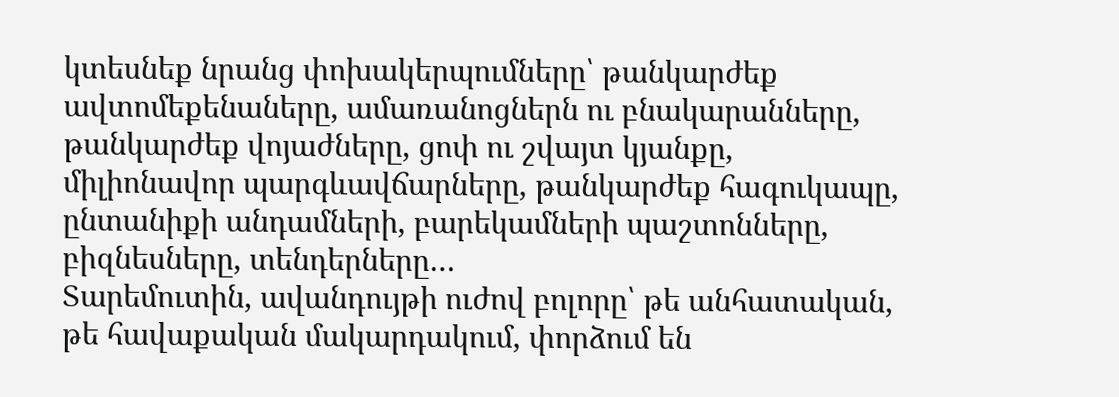կտեսնեք նրանց փոխակերպումները՝ թանկարժեք ավտոմեքենաները, ամառանոցներն ու բնակարանները, թանկարժեք վոյաժները, ցոփ ու շվայտ կյանքը, միլիոնավոր պարգևավճարները, թանկարժեք հագուկապը, ընտանիքի անդամների, բարեկամների պաշտոնները, բիզնեսները, տենդերները…
Տարեմուտին, ավանդույթի ուժով բոլորը՝ թե անհատական, թե հավաքական մակարդակում, փորձում են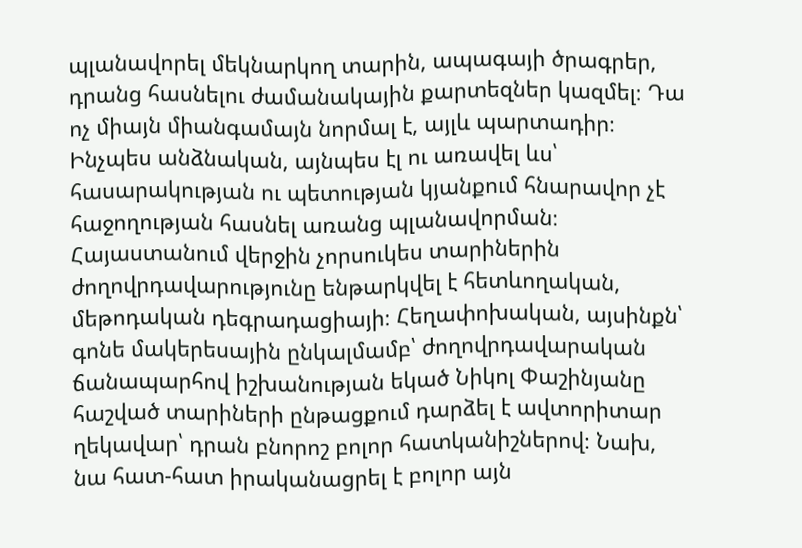պլանավորել մեկնարկող տարին, ապագայի ծրագրեր, դրանց հասնելու ժամանակային քարտեզներ կազմել։ Դա ոչ միայն միանգամայն նորմալ է, այլև պարտադիր։ Ինչպես անձնական, այնպես էլ ու առավել ևս՝ հասարակության ու պետության կյանքում հնարավոր չէ հաջողության հասնել առանց պլանավորման։
Հայաստանում վերջին չորսուկես տարիներին ժողովրդավարությունը ենթարկվել է հետևողական, մեթոդական դեգրադացիայի։ Հեղափոխական, այսինքն՝ գոնե մակերեսային ընկալմամբ՝ ժողովրդավարական ճանապարհով իշխանության եկած Նիկոլ Փաշինյանը հաշված տարիների ընթացքում դարձել է ավտորիտար ղեկավար՝ դրան բնորոշ բոլոր հատկանիշներով։ Նախ, նա հատ-հատ իրականացրել է բոլոր այն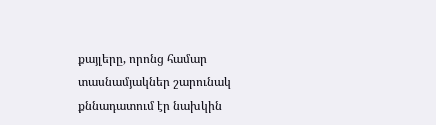քայլերը, որոնց համար տասնամյակներ շարունակ քննադատում էր նախկին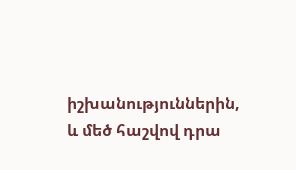իշխանություններին, և մեծ հաշվով դրա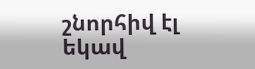շնորհիվ էլ եկավ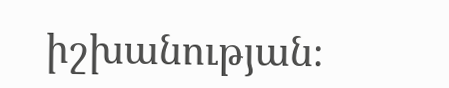իշխանության։